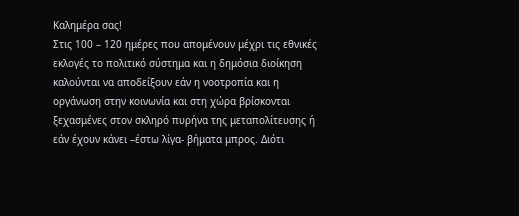Καλημέρα σας!
Στις 100 – 120 ημέρες που απομένουν μέχρι τις εθνικές εκλογές το πολιτικό σύστημα και η δημόσια διοίκηση καλούνται να αποδείξουν εάν η νοοτροπία και η οργάνωση στην κοινωνία και στη χώρα βρίσκονται ξεχασμένες στον σκληρό πυρήνα της μεταπολίτευσης ή εάν έχουν κάνει –έστω λίγα- βήματα μπρος. Διότι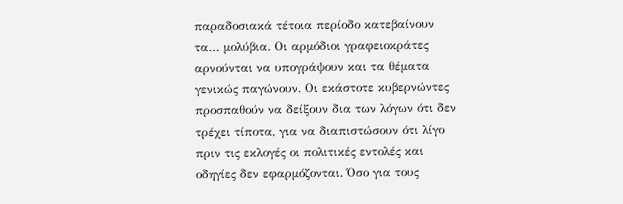παραδοσιακά τέτοια περίοδο κατεβαίνουν τα… μολύβια. Οι αρμόδιοι γραφειοκράτες αρνούνται να υπογράψουν και τα θέματα γενικώς παγώνουν. Οι εκάστοτε κυβερνώντες προσπαθούν να δείξουν δια των λόγων ότι δεν τρέχει τίποτα, για να διαπιστώσουν ότι λίγο πριν τις εκλογές οι πολιτικές εντολές και οδηγίες δεν εφαρμόζονται. Όσο για τους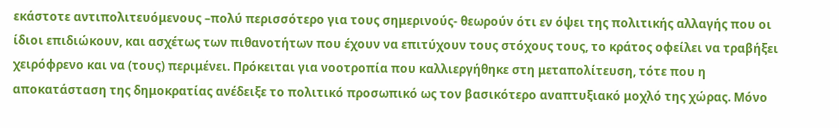εκάστοτε αντιπολιτευόμενους –πολύ περισσότερο για τους σημερινούς- θεωρούν ότι εν όψει της πολιτικής αλλαγής που οι ίδιοι επιδιώκουν, και ασχέτως των πιθανοτήτων που έχουν να επιτύχουν τους στόχους τους, το κράτος οφείλει να τραβήξει χειρόφρενο και να (τους) περιμένει. Πρόκειται για νοοτροπία που καλλιεργήθηκε στη μεταπολίτευση, τότε που η αποκατάσταση της δημοκρατίας ανέδειξε το πολιτικό προσωπικό ως τον βασικότερο αναπτυξιακό μοχλό της χώρας. Μόνο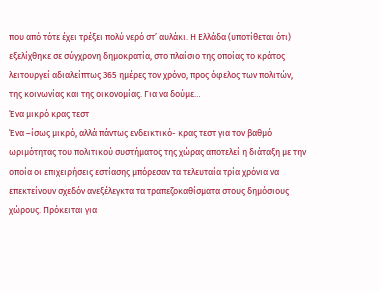που από τότε έχει τρέξει πολύ νερό στ’ αυλάκι. Η Ελλάδα (υποτίθεται ότι) εξελίχθηκε σε σύγχρονη δημοκρατία, στο πλαίσιο της οποίας το κράτος λειτουργεί αδιαλείπτως 365 ημέρες τον χρόνο, προς όφελος των πολιτών, της κοινωνίας και της οικονομίας. Για να δούμε…
Ένα μικρό κρας τεστ
Ένα –ίσως μικρό, αλλά πάντως ενδεικτικό- κρας τεστ για τον βαθμό ωριμότητας του πολιτικού συστήματος της χώρας αποτελεί η διάταξη με την οποία οι επιχειρήσεις εστίασης μπόρεσαν τα τελευταία τρία χρόνια να επεκτείνουν σχεδόν ανεξέλεγκτα τα τραπεζοκαθίσματα στους δημόσιους χώρους. Πρόκειται για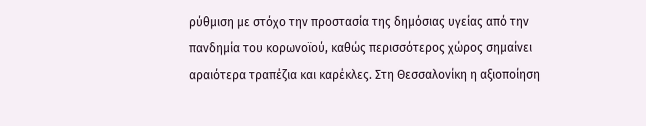ρύθμιση με στόχο την προστασία της δημόσιας υγείας από την πανδημία του κορωνοϊού, καθώς περισσότερος χώρος σημαίνει αραιότερα τραπέζια και καρέκλες. Στη Θεσσαλονίκη η αξιοποίηση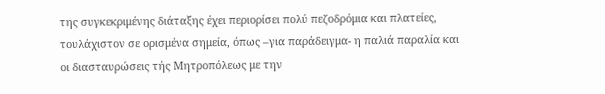της συγκεκριμένης διάταξης έχει περιορίσει πολύ πεζοδρόμια και πλατείες, τουλάχιστον σε ορισμένα σημεία, όπως –για παράδειγμα- η παλιά παραλία και οι διασταυρώσεις τής Μητροπόλεως με την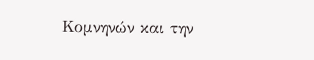Κομνηνών και την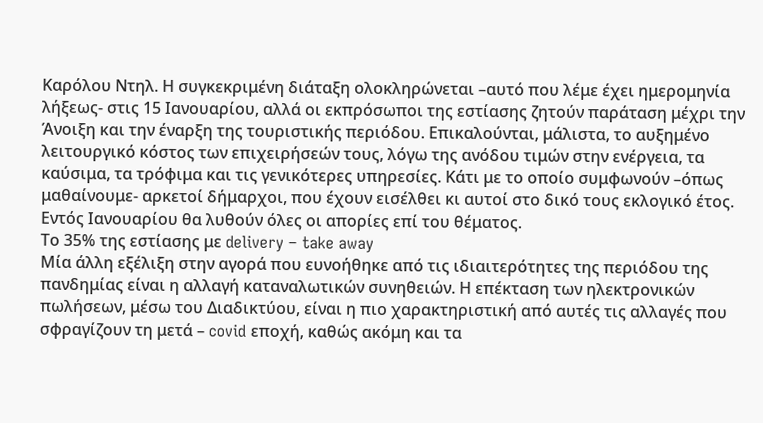Καρόλου Ντηλ. Η συγκεκριμένη διάταξη ολοκληρώνεται –αυτό που λέμε έχει ημερομηνία λήξεως- στις 15 Ιανουαρίου, αλλά οι εκπρόσωποι της εστίασης ζητούν παράταση μέχρι την Άνοιξη και την έναρξη της τουριστικής περιόδου. Επικαλούνται, μάλιστα, το αυξημένο λειτουργικό κόστος των επιχειρήσεών τους, λόγω της ανόδου τιμών στην ενέργεια, τα καύσιμα, τα τρόφιμα και τις γενικότερες υπηρεσίες. Κάτι με το οποίο συμφωνούν –όπως μαθαίνουμε- αρκετοί δήμαρχοι, που έχουν εισέλθει κι αυτοί στο δικό τους εκλογικό έτος. Εντός Ιανουαρίου θα λυθούν όλες οι απορίες επί του θέματος.
Το 35% της εστίασης με delivery – take away
Μία άλλη εξέλιξη στην αγορά που ευνοήθηκε από τις ιδιαιτερότητες της περιόδου της πανδημίας είναι η αλλαγή καταναλωτικών συνηθειών. Η επέκταση των ηλεκτρονικών πωλήσεων, μέσω του Διαδικτύου, είναι η πιο χαρακτηριστική από αυτές τις αλλαγές που σφραγίζουν τη μετά – covid εποχή, καθώς ακόμη και τα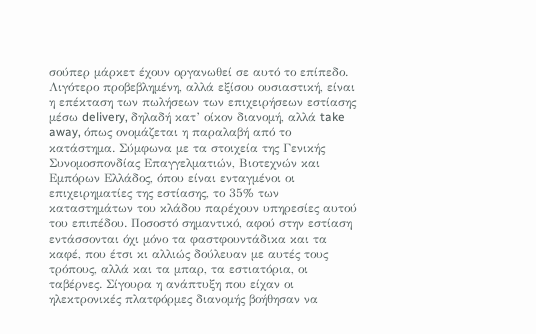σούπερ μάρκετ έχουν οργανωθεί σε αυτό το επίπεδο. Λιγότερο προβεβλημένη, αλλά εξίσου ουσιαστική, είναι η επέκταση των πωλήσεων των επιχειρήσεων εστίασης μέσω delivery, δηλαδή κατ’ οίκον διανομή, αλλά take away, όπως ονομάζεται η παραλαβή από το κατάστημα. Σύμφωνα με τα στοιχεία της Γενικής Συνομοσπονδίας Επαγγελματιών, Βιοτεχνών και Εμπόρων Ελλάδος, όπου είναι ενταγμένοι οι επιχειρηματίες της εστίασης, το 35% των καταστημάτων του κλάδου παρέχουν υπηρεσίες αυτού του επιπέδου. Ποσοστό σημαντικό, αφού στην εστίαση εντάσσονται όχι μόνο τα φαστφουντάδικα και τα καφέ, που έτσι κι αλλιώς δούλευαν με αυτές τους τρόπους, αλλά και τα μπαρ, τα εστιατόρια, οι ταβέρνες. Σίγουρα η ανάπτυξη που είχαν οι ηλεκτρονικές πλατφόρμες διανομής βοήθησαν να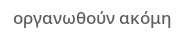οργανωθούν ακόμη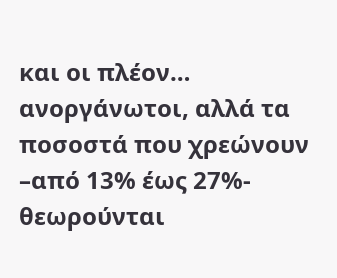και οι πλέον… ανοργάνωτοι, αλλά τα ποσοστά που χρεώνουν –από 13% έως 27%- θεωρούνται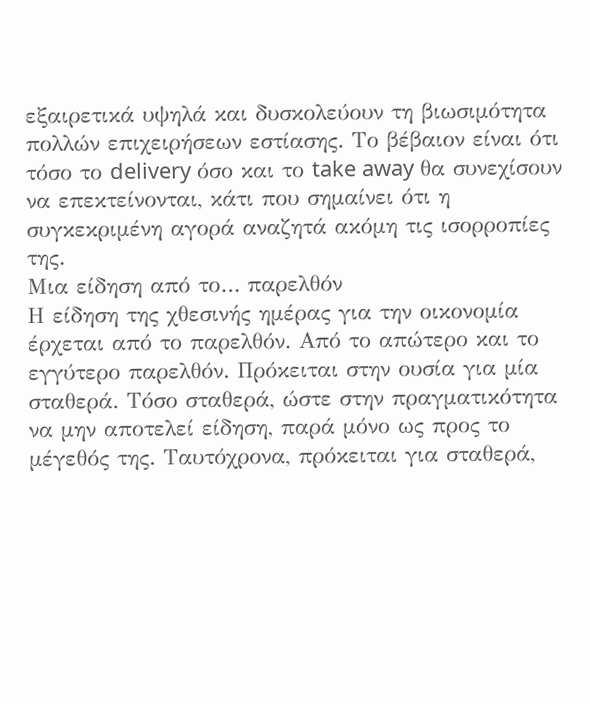εξαιρετικά υψηλά και δυσκολεύουν τη βιωσιμότητα πολλών επιχειρήσεων εστίασης. Το βέβαιον είναι ότι τόσο το delivery όσο και το take away θα συνεχίσουν να επεκτείνονται, κάτι που σημαίνει ότι η συγκεκριμένη αγορά αναζητά ακόμη τις ισορροπίες της.
Μια είδηση από το… παρελθόν
Η είδηση της χθεσινής ημέρας για την οικονομία έρχεται από το παρελθόν. Από το απώτερο και το εγγύτερο παρελθόν. Πρόκειται στην ουσία για μία σταθερά. Τόσο σταθερά, ώστε στην πραγματικότητα να μην αποτελεί είδηση, παρά μόνο ως προς το μέγεθός της. Ταυτόχρονα, πρόκειται για σταθερά,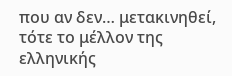που αν δεν… μετακινηθεί, τότε το μέλλον της ελληνικής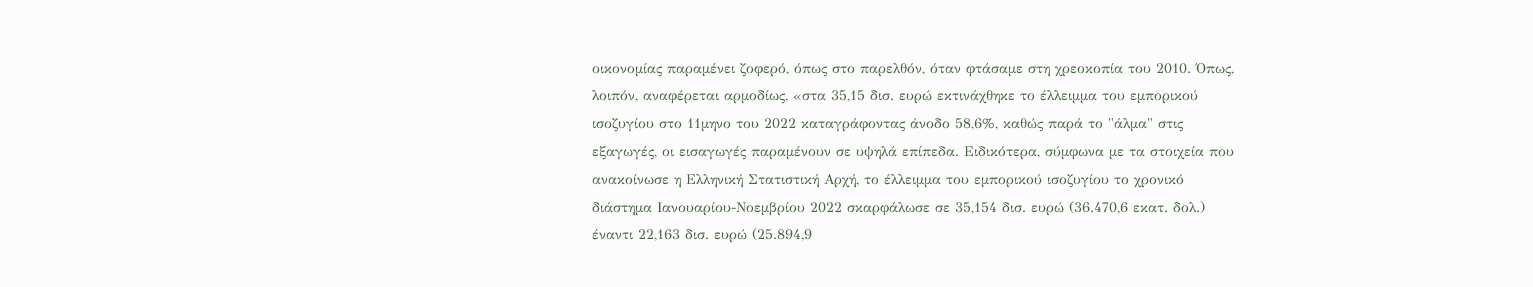οικονομίας παραμένει ζοφερό, όπως στο παρελθόν, όταν φτάσαμε στη χρεοκοπία του 2010. Όπως, λοιπόν, αναφέρεται αρμοδίως, «στα 35,15 δισ. ευρώ εκτινάχθηκε το έλλειμμα του εμπορικού ισοζυγίου στο 11μηνο του 2022 καταγράφοντας άνοδο 58,6%, καθώς παρά το "άλμα" στις εξαγωγές, οι εισαγωγές παραμένουν σε υψηλά επίπεδα. Ειδικότερα, σύμφωνα με τα στοιχεία που ανακοίνωσε η Ελληνική Στατιστική Αρχή, το έλλειμμα του εμπορικού ισοζυγίου το χρονικό διάστημα Ιανουαρίου-Νοεμβρίου 2022 σκαρφάλωσε σε 35,154 δισ. ευρώ (36.470,6 εκατ. δολ.) έναντι 22,163 δισ. ευρώ (25.894,9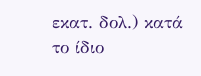εκατ. δολ.) κατά το ίδιο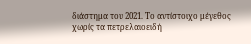διάστημα του 2021. Το αντίστοιχο μέγεθος χωρίς τα πετρελαιοειδή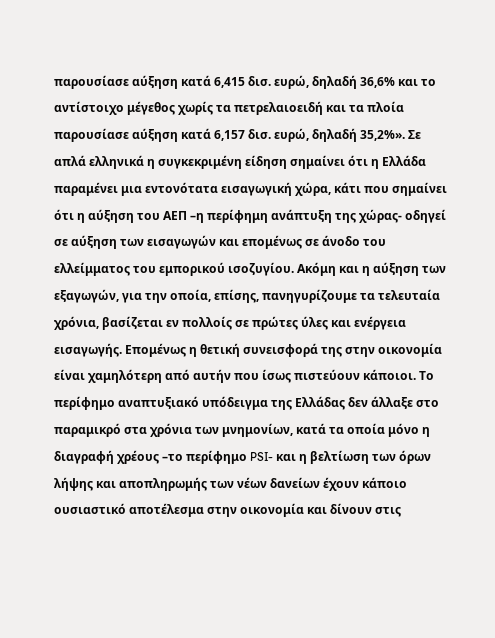παρουσίασε αύξηση κατά 6,415 δισ. ευρώ, δηλαδή 36,6% και το αντίστοιχο μέγεθος χωρίς τα πετρελαιοειδή και τα πλοία παρουσίασε αύξηση κατά 6,157 δισ. ευρώ, δηλαδή 35,2%». Σε απλά ελληνικά η συγκεκριμένη είδηση σημαίνει ότι η Ελλάδα παραμένει μια εντονότατα εισαγωγική χώρα, κάτι που σημαίνει ότι η αύξηση του ΑΕΠ –η περίφημη ανάπτυξη της χώρας- οδηγεί σε αύξηση των εισαγωγών και επομένως σε άνοδο του ελλείμματος του εμπορικού ισοζυγίου. Ακόμη και η αύξηση των εξαγωγών, για την οποία, επίσης, πανηγυρίζουμε τα τελευταία χρόνια, βασίζεται εν πολλοίς σε πρώτες ύλες και ενέργεια εισαγωγής. Επομένως η θετική συνεισφορά της στην οικονομία είναι χαμηλότερη από αυτήν που ίσως πιστεύουν κάποιοι. Το περίφημο αναπτυξιακό υπόδειγμα της Ελλάδας δεν άλλαξε στο παραμικρό στα χρόνια των μνημονίων, κατά τα οποία μόνο η διαγραφή χρέους –το περίφημο PSI- και η βελτίωση των όρων λήψης και αποπληρωμής των νέων δανείων έχουν κάποιο ουσιαστικό αποτέλεσμα στην οικονομία και δίνουν στις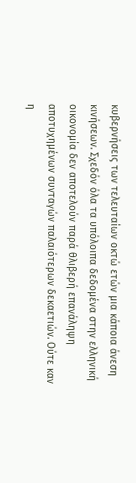κυβερνήσεις των τελευταίων οκτώ ετών μια κάποια άνεση κινήσεων. Σχεδόν όλα τα υπόλοιπα δεδομένα στην ελληνική οικονομία δεν αποτελούν παρά θλιβερή επανάληψη αποτυχημένων συνταγών παλαιότερων δεκαετιών. Ούτε καν η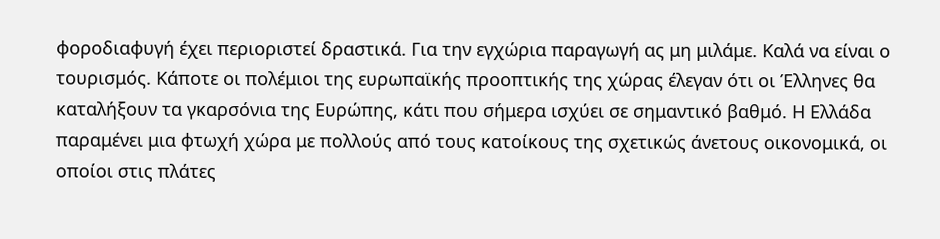φοροδιαφυγή έχει περιοριστεί δραστικά. Για την εγχώρια παραγωγή ας μη μιλάμε. Καλά να είναι ο τουρισμός. Κάποτε οι πολέμιοι της ευρωπαϊκής προοπτικής της χώρας έλεγαν ότι οι Έλληνες θα καταλήξουν τα γκαρσόνια της Ευρώπης, κάτι που σήμερα ισχύει σε σημαντικό βαθμό. Η Ελλάδα παραμένει μια φτωχή χώρα με πολλούς από τους κατοίκους της σχετικώς άνετους οικονομικά, οι οποίοι στις πλάτες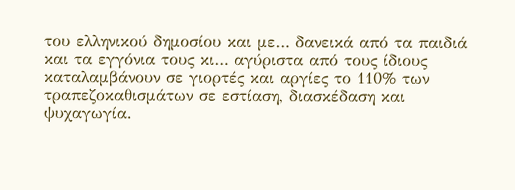του ελληνικού δημοσίου και με… δανεικά από τα παιδιά και τα εγγόνια τους κι… αγύριστα από τους ίδιους καταλαμβάνουν σε γιορτές και αργίες το 110% των τραπεζοκαθισμάτων σε εστίαση, διασκέδαση και ψυχαγωγία.